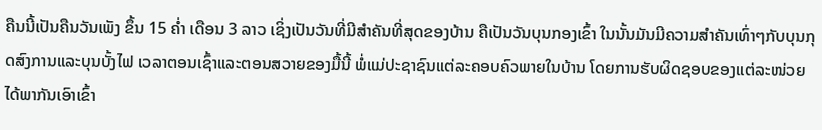ຄືນນີ້ເປັນຄືນວັນເພັງ ຂຶ້ນ 15 ຄໍ່າ ເດືອນ 3 ລາວ ເຊິ່ງເປັນວັນທີ່ມີສຳຄັນທີ່ສຸດຂອງບ້ານ ຄືເປັນວັນບຸນກອງເຂົ້າ ໃນນັ້ນມັນມີຄວາມສຳຄັນເທົ່າໆກັບບຸນກຸດສົງການແລະບຸນບັ້ງໄຟ ເວລາຕອນເຊົ້າແລະຕອນສວາຍຂອງມື້ນີ້ ພໍ່ແມ່ປະຊາຊົນແຕ່ລະຄອບຄົວພາຍໃນບ້ານ ໂດຍການຮັບຜິດຊອບຂອງແຕ່ລະໜ່ວຍ ໄດ້ພາກັນເອົາເຂົ້າ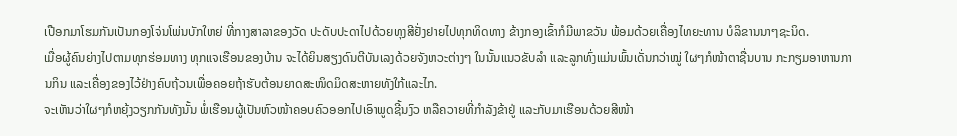ເປືອກມາໂຮມກັນເປັນກອງໂຈ່ນໂພ່ນບັກໃຫຍ່ ທີ່ກາງສາລາຂອງວັດ ປະດັບປະດາໄປດ້ວຍທຸງສີຢັ່ງຢາຍໄປທຸກທິດທາງ ຂ້າງກອງເຂົ້າກໍມີພາຂວັນ ພ້ອມດ້ວຍເຄື່ອງໄທຍະທານ ບໍລິຂານນາໆຊະນິດ.
ເມື່ອຜູ້ຄົນຍ່າງໄປຕາມທຸກຮ່ອມທາງ ທຸກແຈເຮືອນຂອງບ້ານ ຈະໄດ້ຍິນສຽງດົນຕີບັນເລງດ້ວຍຈັງຫວະຕ່າງໆ ໃນນັ້ນແນວຂັບລຳ ແລະລູກທົ່ງແມ່ນພົ້ນເດັ່ນກວ່າໝູ່ ໃຜໆກໍໜ້າຕາຊື່ນບານ ກະກຽມອາຫານການກິນ ແລະເຄື່ອງຂອງໄວ້ຢ່າງຄົບຖ້ວນເພື່ອຄອຍຖ້າຮັບຕ້ອນຍາດສະໜິດມິດສະຫາຍທັງໃກ້ແລະໄກ.
ຈະເຫັນວ່າໃຜໆກໍຫຍຸ້ງວຽກກັນທັງນັ້ນ ພໍ່ເຮືອນຜູ້ເປັນຫົວໜ້າຄອບຄົວອອກໄປເອົາພູດຊີ້ນງົວ ຫລືຄວາຍທີ່ກຳລັງຂ້າຢູ່ ແລະກັບມາເຮືອນດ້ວຍສີໜ້າ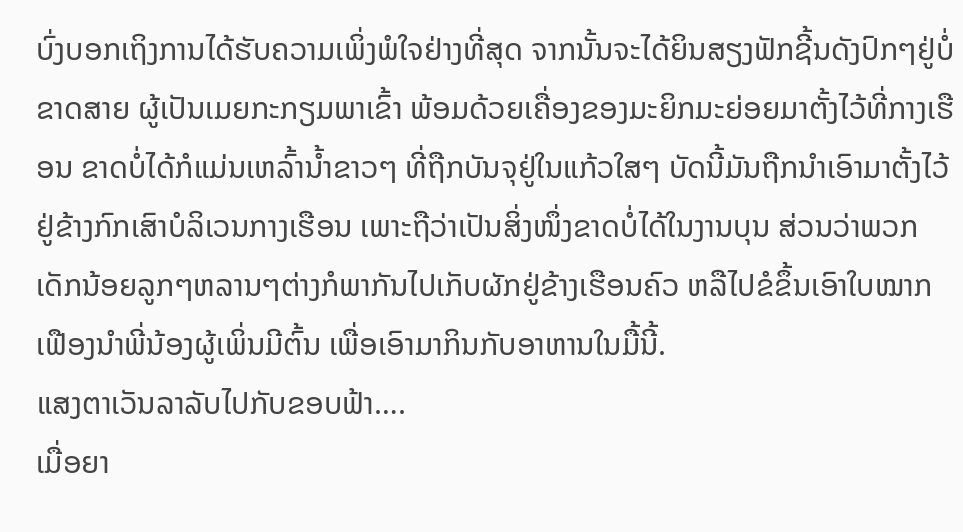ບົ່ງບອກເຖິງການໄດ້ຮັບຄວາມເພິ່ງພໍໃຈຢ່າງທີ່ສຸດ ຈາກນັ້ນຈະໄດ້ຍິນສຽງຟັກຊີ້ນດັງປົກໆຢູ່ບໍ່ຂາດສາຍ ຜູ້ເປັນເມຍກະກຽມພາເຂົ້າ ພ້ອມດ້ວຍເຄື່ອງຂອງມະຍິກມະຍ່ອຍມາຕັ້ງໄວ້ທີ່ກາງເຮືອນ ຂາດບໍ່ໄດ້ກໍແມ່ນເຫລົ້ານ້ຳຂາວໆ ທີ່ຖືກບັນຈຸຢູ່ໃນແກ້ວໃສໆ ບັດນີ້ມັນຖືກນຳເອົາມາຕັ້ງໄວ້ຢູ່ຂ້າງກົກເສົາບໍລິເວນກາງເຮືອນ ເພາະຖືວ່າເປັນສິ່ງໜຶ່ງຂາດບໍ່ໄດ້ໃນງານບຸນ ສ່ວນວ່າພວກເດັກນ້ອຍລູກໆຫລານໆຕ່າງກໍພາກັນໄປເກັບຜັກຢູ່ຂ້າງເຮືອນຄົວ ຫລືໄປຂໍຂຶ້ນເອົາໃບໝາກເຟືອງນຳພີ່ນ້ອງຜູ້ເພິ່ນມີຕົ້ນ ເພື່ອເອົາມາກິນກັບອາຫານໃນມື້ນີ້.
ແສງຕາເວັນລາລັບໄປກັບຂອບຟ້າ….
ເມື່ອຍາ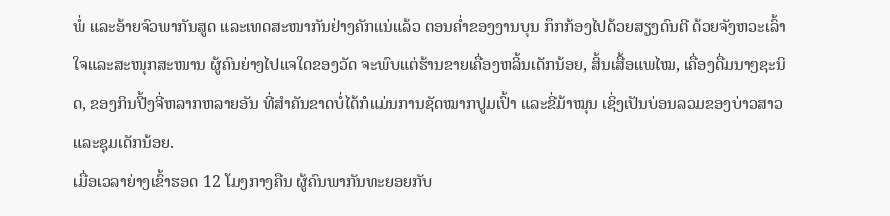ພໍ່ ແລະອ້າຍຈົວພາກັນສູດ ແລະເທດສະໜາກັນຢ່າງຄັກແນ່ແລ້ວ ຕອນຄໍ່າຂອງງານບຸນ ກຶກກ້ອງໄປດ້ວຍສຽງດົນຕີ ດ້ວຍຈັງຫວະເລົ້າໃຈແລະສະໜຸກສະໜານ ຜູ້ຄົນຍ່າງໄປແຈໃດຂອງວັດ ຈະພົບແຕ່ຮ້ານຂາຍເຄື່ອງຫລິ້ນເດັກນ້ອຍ, ສິ້ນເສື້ອແພໄໝ, ເຄື່ອງດື່ມນາໆຊະນິດ, ຂອງກິນປີ້ງຈີ່ຫລາກຫລາຍອັນ ທີ່ສຳຄັນຂາດບໍ່ໄດ້ກໍແມ່ນການຊັດໝາກປູມເປົ້າ ແລະຂີ່ມ້າໝຸນ ເຊິ່ງເປັນບ່ອນລວມຂອງບ່າວສາວ ແລະຊຸມເດັກນ້ອຍ.
ເມື່ອເວລາຍ່າງເຂົ້າຮອດ 12 ໂມງກາງຄືນ ຜູ້ຄົນພາກັນທະຍອຍກັບ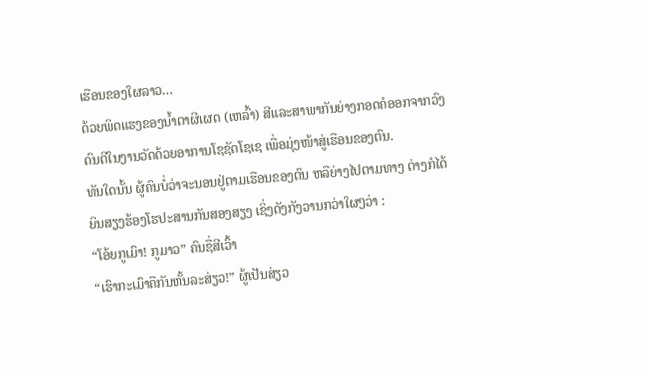ເຮືອນຂອງໃຜລາວ…
ດ້ວຍພິດແຮງຂອງນ້ຳຕາຜີເຜດ (ເຫລົ້າ) ສີແລະສາພາກັນຍ່າງກອດຄໍອອກຈາກວົງດົນຕີໃນງານວັດດ້ວຍອາການໂຊຊັດໂຊເຊ ເພື່ອມຸ່ງໜ້າສູ່ເຮືອນຂອງຕົນ.
ທັນໃດນັ້ນ ຜູ້ຄົນບໍ່ວ່າຈະນອນຢູ່ຕາມເຮືອນຂອງຕົນ ຫລືຍ່າງໄປຕາມທາງ ຕ່າງກໍໄດ້ຍິນສຽງຮ້ອງໂຮປະສານກັນສອງສຽງ ເຊິ່ງດັງກັງວານກວ່າໃຜໆວ່າ :
“ໂອ້ຍກູເມົາ! ກູມາວ” ຄົນຊື່ສີເວົ້າ
“ເຮົາກະເມົາຄືກັນຫັ້ນລະສ່ຽວ!” ຜູ້ເປັນສ່ຽວ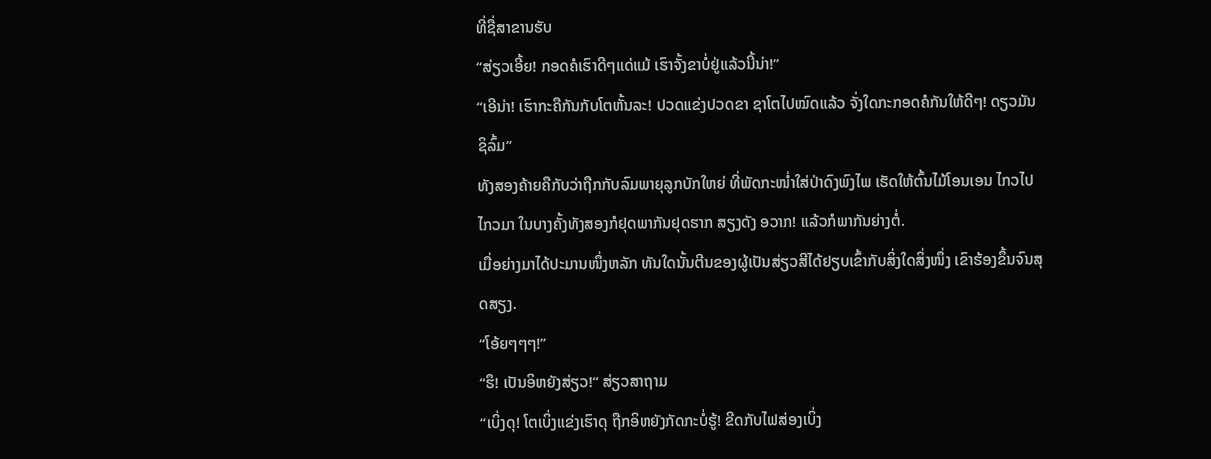ທີ່ຊື່ສາຂານຮັບ
“ສ່ຽວເອີ້ຍ! ກອດຄໍເຮົາດີໆແດ່ແມ້ ເຮົາຈັ້ງຂາບໍ່ຢູ່ແລ້ວນີ້ນ່າ!”
“ເອີນ່າ! ເຮົາກະຄືກັນກັບໂຕຫັ້ນລະ! ປວດແຂ່ງປວດຂາ ຊາໂຕໄປໝົດແລ້ວ ຈັ່ງໃດກະກອດຄໍກັນໃຫ້ດີໆ! ດຽວມັນຊິລົ້ມ”
ທັງສອງຄ້າຍຄືກັບວ່າຖືກກັບລົມພາຍຸລູກບັກໃຫຍ່ ທີ່ພັດກະໜ່ຳໃສ່ປ່າດົງພົງໄພ ເຮັດໃຫ້ຕົ້ນໄມ້ໂອນເອນ ໄກວໄປໄກວມາ ໃນບາງຄັ້ງທັງສອງກໍຢຸດພາກັນຢຸດຮາກ ສຽງດັງ ອວາກ! ແລ້ວກໍພາກັນຍ່າງຕໍ່.
ເມື່ອຍ່າງມາໄດ້ປະມານໜຶ່ງຫລັກ ທັນໃດນັ້ນຕີນຂອງຜູ້ເປັນສ່ຽວສີໄດ້ຢຽບເຂົ້າກັບສິ່ງໃດສິ່ງໜຶ່ງ ເຂົາຮ້ອງຂຶ້ນຈົນສຸດສຽງ.
“ໂອ້ຍໆໆໆ!”
“ຮຶ! ເປັນອິຫຍັງສ່ຽວ!“ ສ່ຽວສາຖາມ
“ເບິ່ງດຸ! ໂຕເບິ່ງແຂ່ງເຮົາດຸ ຖືກອິຫຍັງກັດກະບໍ່ຮູ້! ຂີດກັບໄຟສ່ອງເບິ່ງ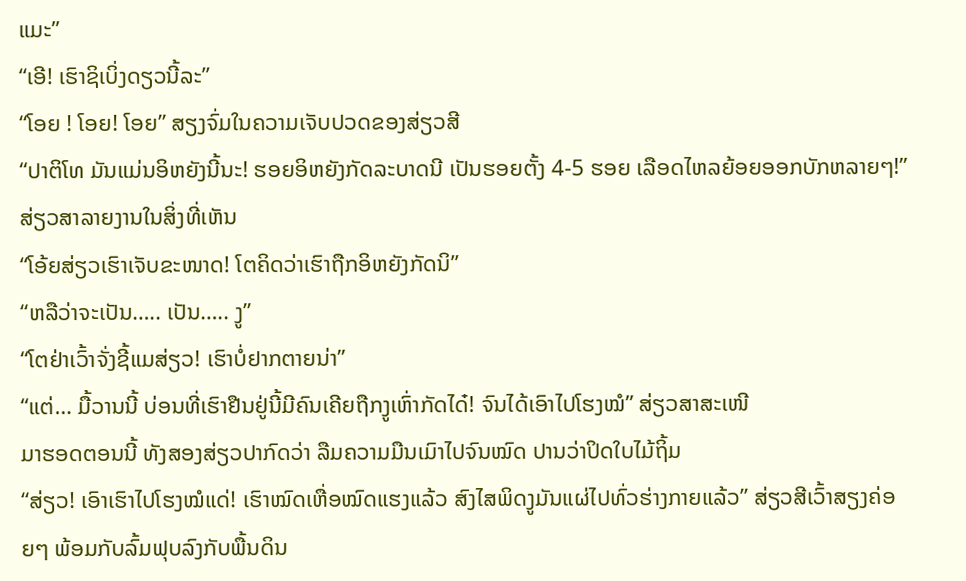ແມະ”
“ເອີ! ເຮົາຊິເບິ່ງດຽວນີ້ລະ”
“ໂອຍ ! ໂອຍ! ໂອຍ” ສຽງຈົ່ມໃນຄວາມເຈັບປວດຂອງສ່ຽວສີ
“ປາຕິໂທ ມັນແມ່ນອິຫຍັງນີ້ນະ! ຮອຍອິຫຍັງກັດລະບາດນີ ເປັນຮອຍຕັ້ງ 4-5 ຮອຍ ເລືອດໄຫລຍ້ອຍອອກບັກຫລາຍໆ!” ສ່ຽວສາລາຍງານໃນສິ່ງທີ່ເຫັນ
“ໂອ້ຍສ່ຽວເຮົາເຈັບຂະໜາດ! ໂຕຄິດວ່າເຮົາຖືກອິຫຍັງກັດນິ”
“ຫລືວ່າຈະເປັນ….. ເປັນ….. ງູ”
“ໂຕຢ່າເວົ້າຈັ່ງຊີ້ແມສ່ຽວ! ເຮົາບໍ່ຢາກຕາຍນ່າ”
“ແຕ່… ມື້ວານນີ້ ບ່ອນທີ່ເຮົາຢືນຢູ່ນີ້ມີຄົນເຄີຍຖືກງູເຫົ່າກັດໄດ໋! ຈົນໄດ້ເອົາໄປໂຮງໝໍ” ສ່ຽວສາສະເໜີ
ມາຮອດຕອນນີ້ ທັງສອງສ່ຽວປາກົດວ່າ ລືມຄວາມມືນເມົາໄປຈົນໝົດ ປານວ່າປິດໃບໄມ້ຖິ້ມ
“ສ່ຽວ! ເອົາເຮົາໄປໂຮງໝໍແດ່! ເຮົາໝົດເຫື່ອໝົດແຮງແລ້ວ ສົງໄສພິດງູມັນແຜ່ໄປທົ່ວຮ່າງກາຍແລ້ວ” ສ່ຽວສີເວົ້າສຽງຄ່ອຍໆ ພ້ອມກັບລົ້ມຟຸບລົງກັບພື້ນດິນ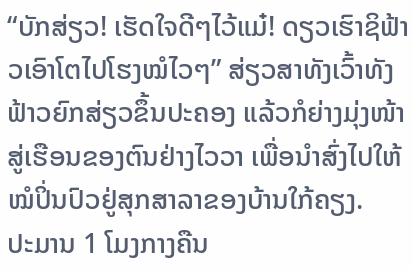“ບັກສ່ຽວ! ເຮັດໃຈດີໆໄວ້ແມ໋! ດຽວເຮົາຊິຟ້າວເອົາໂຕໄປໂຮງໝໍໄວໆ” ສ່ຽວສາທັງເວົ້າທັງຟ້າວຍົກສ່ຽວຂຶ້ນປະຄອງ ແລ້ວກໍຍ່າງມຸ່ງໜ້າສູ່ເຮືອນຂອງຕົນຢ່າງໄວວາ ເພື່ອນຳສົ່ງໄປໃຫ້ໝໍປິ່ນປົວຢູ່ສຸກສາລາຂອງບ້ານໃກ້ຄຽງ.
ປະມານ 1 ໂມງກາງຄືນ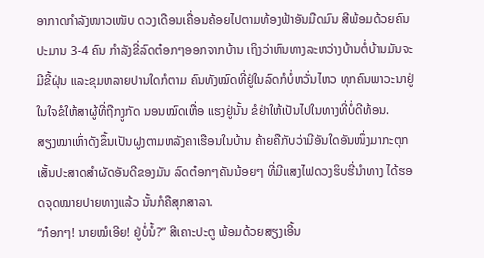ອາກາດກຳລັງໜາວເໜັບ ດວງເດືອນເຄື່ອນຄ້ອຍໄປຕາມທ້ອງຟ້າອັນມືດມົນ ສີພ້ອມດ້ວຍຄົນປະມານ 3-4 ຄົນ ກໍາລັງຂີ່ລົດຕ໋ອກໆອອກຈາກບ້ານ ເຖິງວ່າຫົນທາງລະຫວ່າງບ້ານຕໍ່ບ້ານມັນຈະມີຂີ້ຝຸ່ນ ແລະຂຸມຫລາຍປານໃດກໍຕາມ ຄົນທັງໝົດທີ່ຢູ່ໃນລົດກໍບໍ່ຫວັ່ນໄຫວ ທຸກຄົນພາວະນາຢູ່ໃນໃຈຂໍໃຫ້ສາຜູ້ທີ່ຖືກງູກັດ ນອນໝົດເຫື່ອ ແຮງຢູ່ນັ້ນ ຂໍຢ່າໃຫ້ເປັນໄປໃນທາງທີ່ບໍ່ດີທ້ອນ.
ສຽງໝາເຫົ່າດັງຂຶ້ນເປັນຝູງຕາມຫລັງຄາເຮືອນໃນບ້ານ ຄ້າຍຄືກັບວ່າມີອັນໃດອັນໜຶ່ງມາກະຕຸກເສັ້ນປະສາດສຳຜັດອັນດີຂອງມັນ ລົດຕ໋ອກໆຄັນນ້ອຍໆ ທີ່ມີແສງໄຟດວງຮິບຮີ່ນຳທາງ ໄດ້ຮອດຈຸດໝາຍປາຍທາງແລ້ວ ນັ້ນກໍຄືສຸກສາລາ.
“ກ໋ອກໆ! ນາຍໝໍເອີຍ! ຢູ່ບໍ່ນໍ້?” ສີເຄາະປະຕູ ພ້ອມດ້ວຍສຽງເອີ້ນ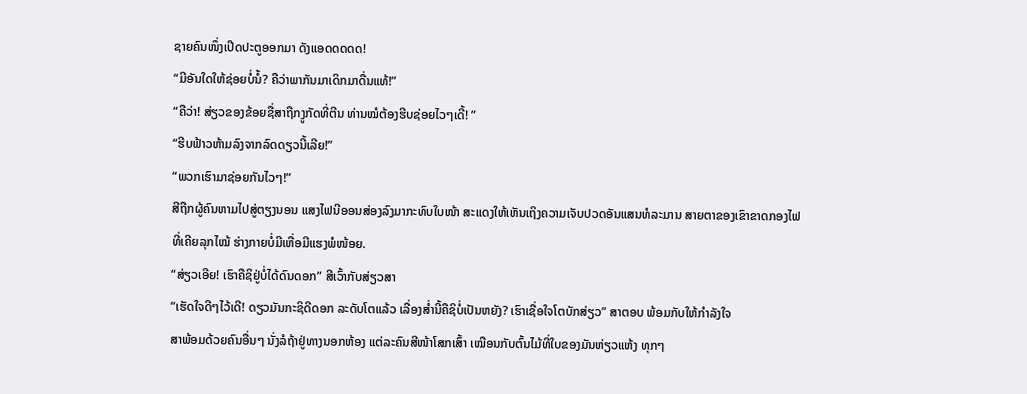ຊາຍຄົນໜຶ່ງເປີດປະຕູອອກມາ ດັງແອດດດດດ!
“ມີອັນໃດໃຫ້ຊ່ອຍບໍ່ນໍ້? ຄືວ່າພາກັນມາເດິກມາດື່ນແທ້!”
“ຄືວ່າ! ສ່ຽວຂອງຂ້ອຍຊື່ສາຖືກງູກັດທີ່ຕີນ ທ່ານໝໍຕ້ອງຮີບຊ່ອຍໄວໆເດີ້! ”
“ຮີບຟ້າວຫ້າມລົງຈາກລົດດຽວນີ້ເລີຍ!”
“ພວກເຮົາມາຊ່ອຍກັນໄວໆ!”
ສີຖືກຜູ້ຄົນຫາມໄປສູ່ຕຽງນອນ ແສງໄຟນີອອນສ່ອງລົງມາກະທົບໃບໜ້າ ສະແດງໃຫ້ເຫັນເຖິງຄວາມເຈັບປວດອັນແສນທໍລະມານ ສາຍຕາຂອງເຂົາຂາດກອງໄຟທີ່ເຄີຍລຸກໄໝ້ ຮ່າງກາຍບໍ່ມີເຫື່ອມີແຮງພໍໜ້ອຍ.
“ສ່ຽວເອີຍ! ເຮົາຄືຊິຢູ່ບໍ່ໄດ້ດົນດອກ” ສີເວົ້າກັບສ່ຽວສາ
“ເຮັດໃຈດີໆໄວ້ເດີ! ດຽວມັນກະຊິດີດອກ ລະດັບໂຕແລ້ວ ເລື່ອງສ່ຳນີ້ຄືຊິບໍ່ເປັນຫຍັງ? ເຮົາເຊື່ອໃຈໂຕບັກສ່ຽວ” ສາຕອບ ພ້ອມກັບໃຫ້ກຳລັງໃຈ
ສາພ້ອມດ້ວຍຄົນອື່ນໆ ນັ່ງລໍຖ້າຢູ່ທາງນອກຫ້ອງ ແຕ່ລະຄົນສີໜ້າໂສກເສົ້າ ເໝືອນກັບຕົ້ນໄມ້ທີ່ໃບຂອງມັນຫ່ຽວແຫ້ງ ທຸກໆ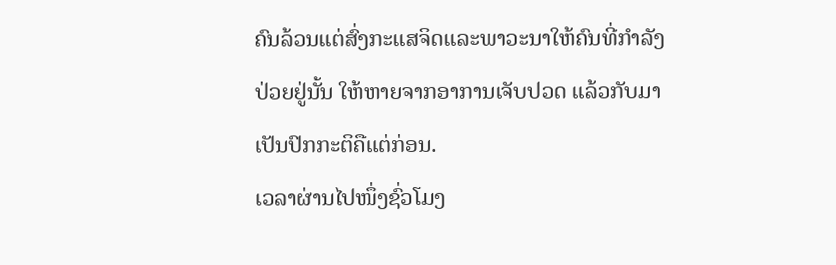ຄົນລ້ວນແຕ່ສົ່ງກະແສຈິດແລະພາວະນາໃຫ້ຄົນທີ່ກຳລັງປ່ວຍຢູ່ນັ້ນ ໃຫ້ຫາຍຈາກອາການເຈັບປວດ ແລ້ວກັບມາເປັນປົກກະຕິຄືແຕ່ກ່ອນ.
ເວລາຜ່ານໄປໜຶ່ງຊົ່ວໂມງ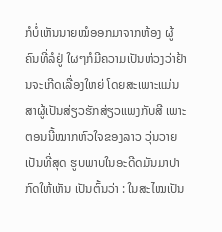ກໍບໍ່ເຫັນນາຍໝໍອອກມາຈາກຫ້ອງ ຜູ້ຄົນທີ່ລໍຢູ່ ໃຜໆກໍມີຄວາມເປັນຫ່ວງວ່າຢ້ານຈະເກີດເລື່ອງໃຫຍ່ ໂດຍສະເພາະແມ່ນສາຜູ້ເປັນສ່ຽວຮັກສ່ຽວແພງກັບສີ ເພາະຕອນນີ້ໝາກຫົວໃຈຂອງລາວ ວຸ່ນວາຍເປັນທີ່ສຸດ ຮູບພາບໃນອະດີດມັນມາປາກົດໃຫ້ເຫັນ ເປັນຕົ້ນວ່າ : ໃນສະໄໝເປັນ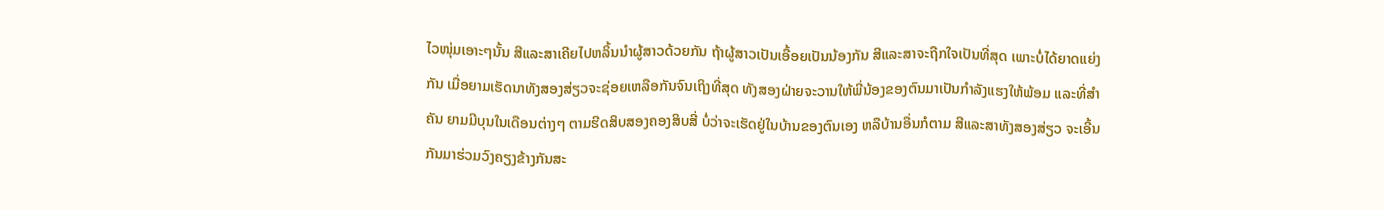ໄວໜຸ່ມເອາະໆນັ້ນ ສີແລະສາເຄີຍໄປຫລິ້ນນຳຜູ້ສາວດ້ວຍກັນ ຖ້າຜູ້ສາວເປັນເອື້ອຍເປັນນ້ອງກັນ ສີແລະສາຈະຖືກໃຈເປັນທີ່ສຸດ ເພາະບໍ່ໄດ້ຍາດແຍ່ງກັນ ເມື່ອຍາມເຮັດນາທັງສອງສ່ຽວຈະຊ່ອຍເຫລືອກັນຈົນເຖິງທີ່ສຸດ ທັງສອງຝ່າຍຈະວານໃຫ້ພີ່ນ້ອງຂອງຕົນມາເປັນກຳລັງແຮງໃຫ້ພ້ອມ ແລະທີ່ສຳຄັນ ຍາມມີບຸນໃນເດືອນຕ່າງໆ ຕາມຮີດສິບສອງຄອງສິບສີ່ ບໍ່ວ່າຈະເຮັດຢູ່ໃນບ້ານຂອງຕົນເອງ ຫລືບ້ານອື່ນກໍຕາມ ສີແລະສາທັງສອງສ່ຽວ ຈະເອີ້ນກັນມາຮ່ວມວົງຄຽງຂ້າງກັນສະ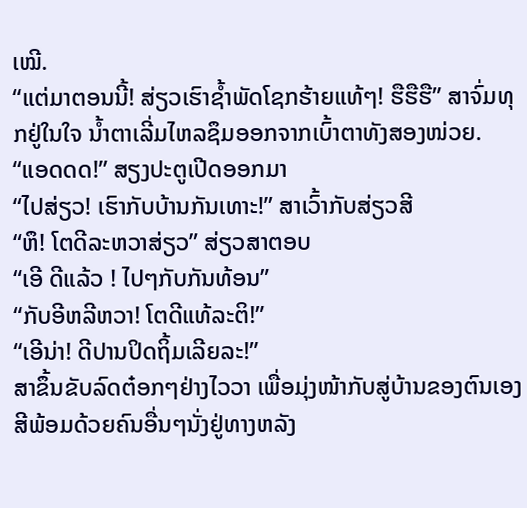ເໝີ.
“ແຕ່ມາຕອນນີ້! ສ່ຽວເຮົາຊ້ຳພັດໂຊກຮ້າຍແທ້ໆ! ຮືຮືຮື” ສາຈົ່ມທຸກຢູ່ໃນໃຈ ນ້ຳຕາເລີ່ມໄຫລຊຶມອອກຈາກເບົ້າຕາທັງສອງໜ່ວຍ.
“ແອດດດ!” ສຽງປະຕູເປີດອອກມາ
“ໄປສ່ຽວ! ເຮົາກັບບ້ານກັນເທາະ!” ສາເວົ້າກັບສ່ຽວສີ
“ຫຶ! ໂຕດີລະຫວາສ່ຽວ” ສ່ຽວສາຕອບ
“ເອີ ດີແລ້ວ ! ໄປໆກັບກັນທ້ອນ”
“ກັບອີຫລີຫວາ! ໂຕດີແທ້ລະຕິ!”
“ເອີນ່າ! ດີປານປິດຖິ້ມເລີຍລະ!”
ສາຂຶ້ນຂັບລົດຕ໋ອກໆຢ່າງໄວວາ ເພື່ອມຸ່ງໜ້າກັບສູ່ບ້ານຂອງຕົນເອງ ສີພ້ອມດ້ວຍຄົນອື່ນໆນັ່ງຢູ່ທາງຫລັງ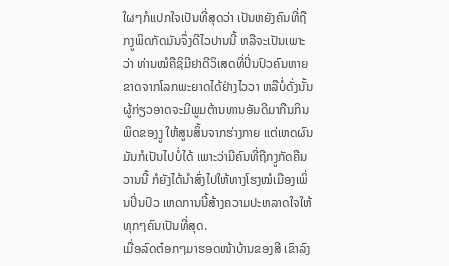ໃຜໆກໍແປກໃຈເປັນທີ່ສຸດວ່າ ເປັນຫຍັງຄົນທີ່ຖືກງູພິດກັດມັນຈຶ່ງດີໄວປານນີ້ ຫລືຈະເປັນເພາະ ວ່າ ທ່ານໝໍຄືຊິມີຢາດີວິເສດທີ່ປິ່ນປົວຄົນຫາຍຂາດຈາກໂລກພະຍາດໄດ້ຢ່າງໄວວາ ຫລືບໍ່ດັ່ງນັ້ນ ຜູ້ກ່ຽວອາດຈະມີພູມຕ້ານທານອັນດີມາກືນກິນພິດຂອງງູ ໃຫ້ສູນສິ້ນຈາກຮ່າງກາຍ ແຕ່ເຫດຜົນມັນກໍເປັນໄປບໍ່ໄດ້ ເພາະວ່າມີຄົນທີ່ຖືກງູກັດຄືນວານນີ້ ກໍຍັງໄດ້ນຳສົ່ງໄປໃຫ້ທາງໂຮງໝໍເມືອງເພິ່ນປິ່ນປົວ ເຫດການນີ້ສ້າງຄວາມປະຫລາດໃຈໃຫ້ທຸກໆຄົນເປັນທີ່ສຸດ.
ເມື່ອລົດຕ໋ອກໆມາຮອດໜ້າບ້ານຂອງສີ ເຂົາລົງ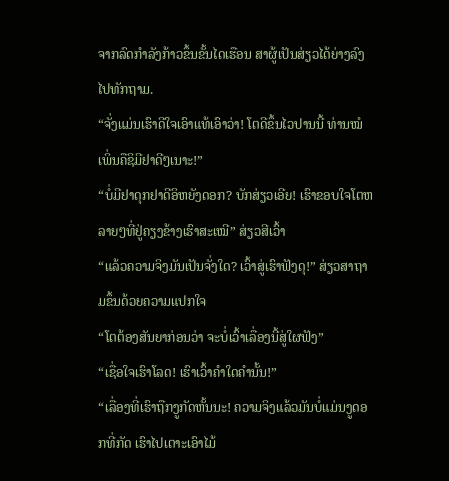ຈາກລົດກຳລັງກ້າວຂຶ້ນຂັ້ນໄດເຮືອນ ສາຜູ້ເປັນສ່ຽວໄດ້ຍ່າງລົງໄປທັກຖາມ.
“ຈັ່ງແມ່ນເຮົາດີໃຈເອົາແທ້ເອົາວ່າ! ໂຕດີຂຶ້ນໄວປານນີ້ ທ່ານໝໍເພິ່ນຄືຊິມີຢາດີໆເນາະ!”
“ບໍ່ມີຢາດຸກຢາດີອິຫຍັງດອກ? ບັກສ່ຽວເອີຍ! ເຮົາຂອບໃຈໂຕຫລາຍໆທີ່ຢູ່ຄຽງຂ້າງເຮົາສະເໝີ” ສ່ຽວສີເວົ້າ
“ແລ້ວຄວາມຈິງມັນເປັນຈັ່ງໃດ? ເວົ້າສູ່ເຮົາຟັງດຸ!” ສ່ຽວສາຖາມຂຶ້ນດ້ວຍຄວາມແປກໃຈ
“ໂຕຕ້ອງສັນຍາກ່ອນວ່າ ຈະບໍ່ເວົ້າເລື່ອງນີ້ສູ່ໃຜຟັງ”
“ເຊື່ອໃຈເຮົາໂລດ! ເຮົາເວົ້າຄຳໃດຄຳນັ້ນ!”
“ເລື່ອງທີ່ເຮົາຖືກງູກັດຫັ້ນນະ! ຄວາມຈິງແລ້ວມັນບໍ່ແມ່ນງູດອກທີ່ກັດ ເຮົາໄປເຕາະເອົາໄມ້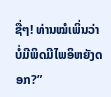ຊື່ໆ! ທ່ານໝໍເພິ່ນວ່າ ບໍ່ມີພິດມີໄພອິຫຍັງດອກ?”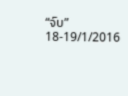“ຈົບ”
18-19/1/2016